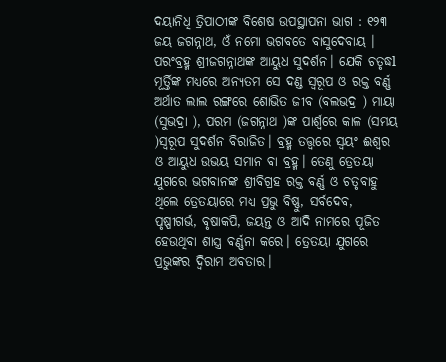ଦୟାନିଧି ତ୍ରିପାଠୀଙ୍କ ବିଶେଷ ଉପସ୍ଥାପନା ଭାଗ : ୧୨୩
ଜୟ ଜଗନ୍ନାଥ, ଓଁ ନମୋ ଭଗବତେ ବାସୁଦେବାୟ । ପରଂବ୍ରହ୍ମ ଶ୍ରୀଜଗନ୍ନାଥଙ୍କ ଆୟୁଧ ସୁଦର୍ଶନ। ଯେକି ଚତୃଦ୍ଧl ମୂର୍ତ୍ତିଙ୍କ ମଧ୍ୟରେ ଅନ୍ୟତମ ସେ ଦଣ୍ଡ ସ୍ୱରୂପ ଓ ରକ୍ତ ବର୍ଣ୍ଣ ଅର୍ଥାତ ଲାଲ ରଙ୍ଗରେ ଶୋଭିତ ଜୀବ (ବଲଭଦ୍ର ) ମାୟା (ସୁଭଦ୍ରା ), ପରମ (ଜଗନ୍ନାଥ )ଙ୍କ ପାର୍ଶ୍ଵରେ କାଳ (ସମୟ )ସ୍ୱରୂପ ସୁଦର୍ଶନ ବିରାଜିତ। ବ୍ରହ୍ମ ତତ୍ତ୍ୱରେ ସ୍ୱୟଂ ଈଶ୍ୱର ଓ ଆୟୁଧ ଉଭୟ ସମାନ ବା ବ୍ରହ୍ମ। ତେଣୁ ତ୍ରେତୟା ଯୁଗରେ ଭଗବାନଙ୍କ ଶ୍ରୀବିଗ୍ରହ ରକ୍ତ ବର୍ଣ୍ଣ ଓ ଚତୃବାହୁ ଥିଲେ ତ୍ରେତୟାରେ ମଧ୍ୟ ପ୍ରଭୁ ବିଷ୍ଣୁ, ସର୍ବଦେବ, ପୃଷ୍ପୀଗର୍ଭ, ବୃଷାକପି, ଜୟନ୍ତ ଓ ଆଦି ନାମରେ ପୂଜିତ ହେଉଥିବା ଶାସ୍ତ୍ର ବର୍ଣ୍ଣନା କରେ। ତ୍ରେତୟା ଯୁଗରେ ପ୍ରଭୁଙ୍କର ଦ୍ବିରାମ ଅବତାର।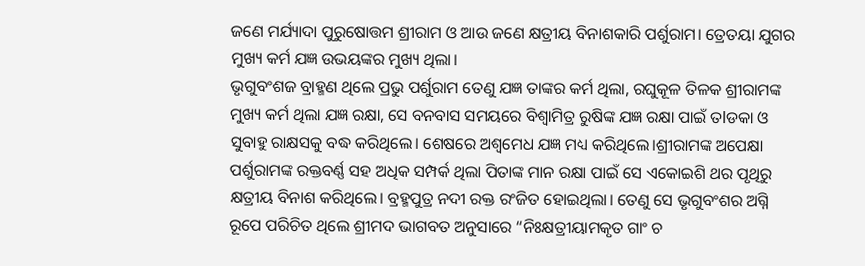ଜଣେ ମର୍ଯ୍ୟାଦା ପୁରୁଷୋତ୍ତମ ଶ୍ରୀରାମ ଓ ଆଉ ଜଣେ କ୍ଷତ୍ରୀୟ ବିନାଶକାରି ପର୍ଶୁରାମ। ତ୍ରେତୟା ଯୁଗର ମୁଖ୍ୟ କର୍ମ ଯଜ୍ଞ ଉଭୟଙ୍କର ମୁଖ୍ୟ ଥିଲା।
ଭୃଗୁବଂଶଜ ବ୍ରାହ୍ମଣ ଥିଲେ ପ୍ରଭୁ ପର୍ଶୁରାମ ତେଣୁ ଯଜ୍ଞ ତାଙ୍କର କର୍ମ ଥିଲା, ରଘୁକୂଳ ତିଳକ ଶ୍ରୀରାମଙ୍କ ମୁଖ୍ୟ କର୍ମ ଥିଲା ଯଜ୍ଞ ରକ୍ଷା, ସେ ବନବାସ ସମୟରେ ବିଶ୍ଵାମିତ୍ର ରୁଷିଙ୍କ ଯଜ୍ଞ ରକ୍ଷା ପାଇଁ ତlଡକା ଓ ସୁବାହୁ ରାକ୍ଷସକୁ ବଦ୍ଧ କରିଥିଲେ। ଶେଷରେ ଅଶ୍ଵମେଧ ଯଜ୍ଞ ମଧ୍ୟ କରିଥିଲେ।ଶ୍ରୀରାମଙ୍କ ଅପେକ୍ଷା ପର୍ଶୁରାମଙ୍କ ରକ୍ତବର୍ଣ୍ଣ ସହ ଅଧିକ ସମ୍ପର୍କ ଥିଲା ପିତାଙ୍କ ମାନ ରକ୍ଷା ପାଇଁ ସେ ଏକୋଇଶି ଥର ପୃଥିରୁ କ୍ଷତ୍ରୀୟ ବିନାଶ କରିଥିଲେ। ବ୍ରହ୍ମପୁତ୍ର ନଦୀ ରକ୍ତ ରଂଜିତ ହୋଇଥିଲା। ତେଣୁ ସେ ଭୃଗୁବଂଶର ଅଗ୍ନି ରୂପେ ପରିଚିତ ଥିଲେ ଶ୍ରୀମଦ ଭାଗବତ ଅନୁସାରେ “ନିଃକ୍ଷତ୍ରୀୟାମକୃତ ଗାଂ ଚ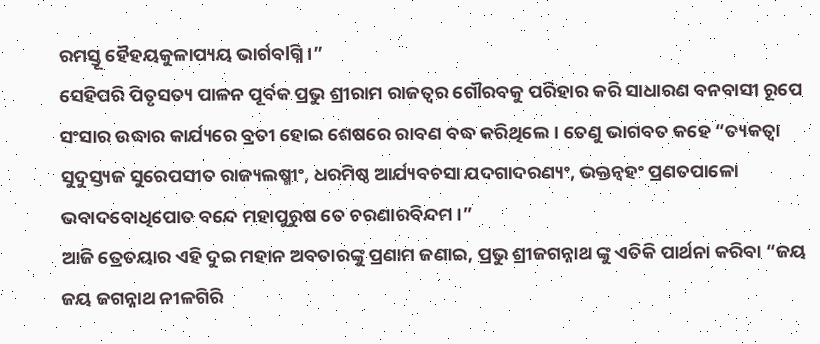ରମସ୍ତୂ ହୈହୟକୁଳାପ୍ୟୟ ଭାର୍ଗବlଗ୍ନି ।”
ସେହିପରି ପିତୃସତ୍ୟ ପାଳନ ପୂର୍ବକ ପ୍ରଭୁ ଶ୍ରୀରାମ ରାଜତ୍ୱର ଗୌରବକୁ ପରିହାର କରି ସାଧାରଣ ବନବାସୀ ରୂପେ ସଂସାର ଉଦ୍ଧାର କାର୍ଯ୍ୟରେ ବ୍ରତୀ ହୋଇ ଶେଷରେ ରାବଣ ବଦ୍ଧ କରିଥିଲେ। ତେଣୁ ଭାଗବତ କହେ “ତ୍ୟକତ୍ୱା ସୁଦୁସ୍ତ୍ୟଜ ସୁରେପସୀତ ରାଜ୍ୟଲଷ୍ମୀଂ, ଧରମିଷ୍ଠ ଆର୍ଯ୍ୟବଚସା ଯଦଗାଦରଣ୍ୟଂ, ଭକ୍ତନ୍ଵହଂ ପ୍ରଣତପାଳୋ ଭବାଦବୋଧିପୋତ ବନ୍ଦେ ମହାପୁରୁଷ ତେ ଚରଣାରବିନ୍ଦମ ।”
ଆଜି ତ୍ରେତୟାର ଏହି ଦୁଇ ମହାନ ଅବତାରଙ୍କୁ ପ୍ରଣାମ ଜଣାଇ, ପ୍ରଭୁ ଶ୍ରୀଜଗନ୍ନାଥ ଙ୍କୁ ଏତିକି ପାର୍ଥନା କରିବା “ଜୟ ଜୟ ଜଗନ୍ନାଥ ନୀଳଗିରି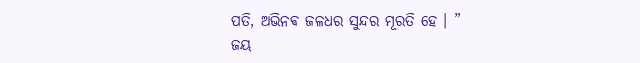ପତି, ଅଭିନଵ ଜଳଧର ସୁନ୍ଦର ମୂରତି ହେ । ”
ଜୟ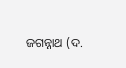ଜଗନ୍ନାଥ (ଦ.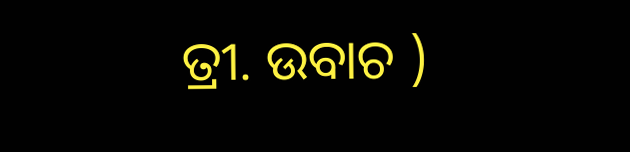ତ୍ରୀ. ଉବାଚ )